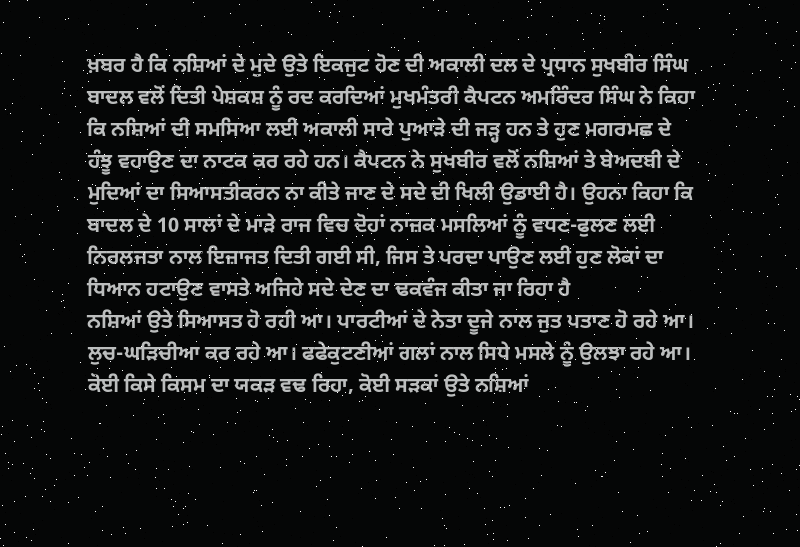ਖ਼ਬਰ ਹੈ ਕਿ ਨਸ਼ਿਆਂ ਦੇ ਮੁਦੇ ਉਤੇ ਇਕਜੁਟ ਹੋਣ ਦੀ ਅਕਾਲੀ ਦਲ ਦੇ ਪ੍ਰਧਾਨ ਸੁਖਬੀਰ ਸਿੰਘ ਬਾਦਲ ਵਲੋਂ ਦਿਤੀ ਪੇਸ਼ਕਸ਼ ਨੂੰ ਰਦ ਕਰਦਿਆਂ ਮੁਖਮੰਤਰੀ ਕੈਪਟਨ ਅਮਰਿੰਦਰ ਸਿੰਘ ਨੇ ਕਿਹਾ ਕਿ ਨਸ਼ਿਆਂ ਦੀ ਸਮਸਿਆ ਲਈ ਅਕਾਲੀ ਸਾਰੇ ਪੁਆੜੇ ਦੀ ਜੜ੍ਹ ਹਨ ਤੇ ਹੁਣ ਮਗਰਮਛ ਦੇ ਹੰਝੂ ਵਹਾਉਣ ਦਾ ਨਾਟਕ ਕਰ ਰਹੇ ਹਨ। ਕੈਪਟਨ ਨੇ ਸੁਖਬੀਰ ਵਲੋਂ ਨਸ਼ਿਆਂ ਤੇ ਬੇਅਦਬੀ ਦੇ ਮੁਦਿਆਂ ਦਾ ਸਿਆਸਤੀਕਰਨ ਨਾ ਕੀਤੇ ਜਾਣ ਦੇ ਸਦੇ ਦੀ ਖਿਲੀ ਉਡਾਈ ਹੈ। ਉਹਨਾ ਕਿਹਾ ਕਿ ਬਾਦਲ ਦੇ 10 ਸਾਲਾਂ ਦੇ ਮਾੜੇ ਰਾਜ ਵਿਚ ਦੋਹਾਂ ਨਾਜ਼ਕ ਮਸਲਿਆਂ ਨੂੰ ਵਧਣ-ਫੁਲਣ ਲਈ ਨਿਰਲਜਤਾ ਨਾਲ ਇਜ਼ਾਜਤ ਦਿਤੀ ਗਈ ਸੀ, ਜਿਸ ਤੇ ਪਰਦਾ ਪਾਉਣ ਲਈ ਹੁਣ ਲੋਕਾਂ ਦਾ ਧਿਆਨ ਹਟਾਉਣ ਵਾਸਤੇ ਅਜਿਹੇ ਸਦੇ ਦੇਣ ਦਾ ਢਕਵੰਜ ਕੀਤਾ ਜਾ ਰਿਹਾ ਹੈ
ਨਸ਼ਿਆਂ ਉਤੇ ਸਿਆਸਤ ਹੋ ਰਹੀ ਆ। ਪਾਰਟੀਆਂ ਦੇ ਨੇਤਾ ਦੂਜੇ ਨਾਲ ਜੁਤ ਪਤਾਣ ਹੋ ਰਹੇ ਆ। ਲੁਚ-ਘੜਿਚੀਆ ਕਰ ਰਹੇ ਆ। ਫਫੇਕੁਟਣੀਆਂ ਗਲਾਂ ਨਾਲ ਸਿਧੇ ਮਸਲੇ ਨੂੰ ਉਲਝਾ ਰਹੇ ਆ। ਕੋਈ ਕਿਸੇ ਕਿਸਮ ਦਾ ਯਕੜ ਵਢ ਰਿਹਾ, ਕੋਈ ਸੜਕਾਂ ਉਤੇ ਨਸ਼ਿਆਂ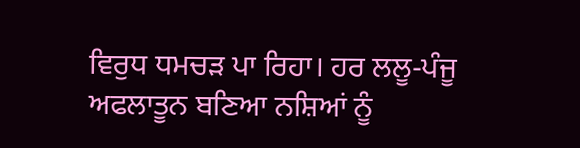ਵਿਰੁਧ ਧਮਚੜ ਪਾ ਰਿਹਾ। ਹਰ ਲਲੂ-ਪੰਜੂ ਅਫਲਾਤੂਨ ਬਣਿਆ ਨਸ਼ਿਆਂ ਨੂੰ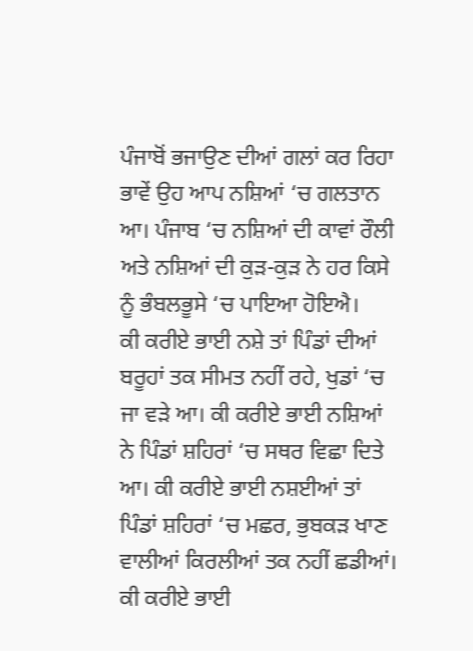ਪੰਜਾਬੋਂ ਭਜਾਉਣ ਦੀਆਂ ਗਲਾਂ ਕਰ ਰਿਹਾ ਭਾਵੇਂ ਉਹ ਆਪ ਨਸ਼ਿਆਂ ‘ਚ ਗਲਤਾਨ ਆ। ਪੰਜਾਬ ‘ਚ ਨਸ਼ਿਆਂ ਦੀ ਕਾਵਾਂ ਰੌਲੀ ਅਤੇ ਨਸ਼ਿਆਂ ਦੀ ਕੁੜ-ਕੁੜ ਨੇ ਹਰ ਕਿਸੇ ਨੂੰ ਭੰਬਲਭੂਸੇ ‘ਚ ਪਾਇਆ ਹੋਇਐ।
ਕੀ ਕਰੀਏ ਭਾਈ ਨਸ਼ੇ ਤਾਂ ਪਿੰਡਾਂ ਦੀਆਂ ਬਰੂਹਾਂ ਤਕ ਸੀਮਤ ਨਹੀਂ ਰਹੇ, ਖੁਡਾਂ ‘ਚ ਜਾ ਵੜੇ ਆ। ਕੀ ਕਰੀਏ ਭਾਈ ਨਸ਼ਿਆਂ ਨੇ ਪਿੰਡਾਂ ਸ਼ਹਿਰਾਂ ‘ਚ ਸਥਰ ਵਿਛਾ ਦਿਤੇ ਆ। ਕੀ ਕਰੀਏ ਭਾਈ ਨਸ਼ਈਆਂ ਤਾਂ ਪਿੰਡਾਂ ਸ਼ਹਿਰਾਂ ‘ਚ ਮਛਰ, ਭੁਬਕੜ ਖਾਣ ਵਾਲੀਆਂ ਕਿਰਲੀਆਂ ਤਕ ਨਹੀਂ ਛਡੀਆਂ। ਕੀ ਕਰੀਏ ਭਾਈ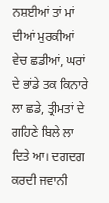ਨਸ਼ਈਆਂ ਤਾਂ ਮਾਂ ਦੀਆਂ ਮੁਰਕੀਆਂ ਵੇਚ ਛਡੀਆਂ, ਘਰਾਂ ਦੇ ਭਾਂਡੇ ਤਕ ਕਿਨਾਰੇ ਲਾ ਛਡੇ, ਤ੍ਰੀਮਤਾਂ ਦੇ ਗਹਿਣੇ ਬਿਲੇ ਲਾ ਦਿਤੇ ਆ। ਦਗਦਗ ਕਰਦੀ ਜਵਾਨੀ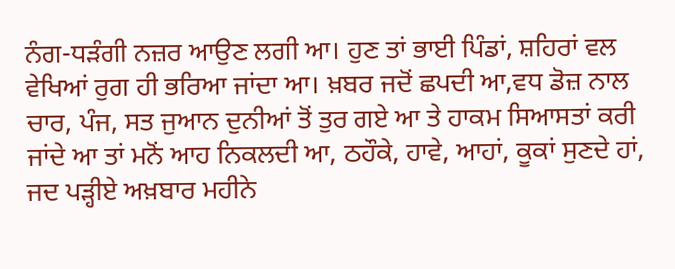ਨੰਗ-ਧੜੰਗੀ ਨਜ਼ਰ ਆਉਣ ਲਗੀ ਆ। ਹੁਣ ਤਾਂ ਭਾਈ ਪਿੰਡਾਂ, ਸ਼ਹਿਰਾਂ ਵਲ ਵੇਖਿਆਂ ਰੁਗ ਹੀ ਭਰਿਆ ਜਾਂਦਾ ਆ। ਖ਼ਬਰ ਜਦੋਂ ਛਪਦੀ ਆ,ਵਧ ਡੋਜ਼ ਨਾਲ ਚਾਰ, ਪੰਜ, ਸਤ ਜੁਆਨ ਦੁਨੀਆਂ ਤੋਂ ਤੁਰ ਗਏ ਆ ਤੇ ਹਾਕਮ ਸਿਆਸਤਾਂ ਕਰੀ ਜਾਂਦੇ ਆ ਤਾਂ ਮਨੋਂ ਆਹ ਨਿਕਲਦੀ ਆ, ਠਹੌਕੇ, ਹਾਵੇ, ਆਹਾਂ, ਕੂਕਾਂ ਸੁਣਦੇ ਹਾਂ, ਜਦ ਪੜ੍ਹੀਏ ਅਖ਼ਬਾਰ ਮਹੀਨੇ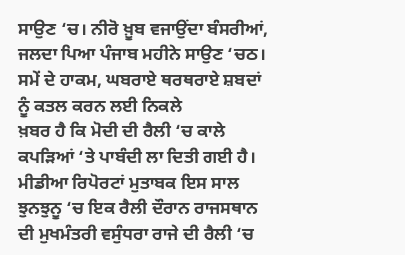ਸਾਉਣ ‘ਚ। ਨੀਰੋ ਖ਼ੂਬ ਵਜਾਉਂਦਾ ਬੰਸਰੀਆਂ, ਜਲਦਾ ਪਿਆ ਪੰਜਾਬ ਮਹੀਨੇ ਸਾਉਣ ‘ਚਠ।
ਸਮੇਂ ਦੇ ਹਾਕਮ, ਘਬਰਾਏ ਥਰਥਰਾਏ ਸ਼ਬਦਾਂ ਨੂੰ ਕਤਲ ਕਰਨ ਲਈ ਨਿਕਲੇ
ਖ਼ਬਰ ਹੈ ਕਿ ਮੋਦੀ ਦੀ ਰੈਲੀ ‘ਚ ਕਾਲੇ ਕਪੜਿਆਂ ‘ਤੇ ਪਾਬੰਦੀ ਲਾ ਦਿਤੀ ਗਈ ਹੈ। ਮੀਡੀਆ ਰਿਪੋਰਟਾਂ ਮੁਤਾਬਕ ਇਸ ਸਾਲ ਝੁਨਝੁਨੂ ‘ਚ ਇਕ ਰੈਲੀ ਦੌਰਾਨ ਰਾਜਸਥਾਨ ਦੀ ਮੁਖਮੰਤਰੀ ਵਸੁੰਧਰਾ ਰਾਜੇ ਦੀ ਰੈਲੀ ‘ਚ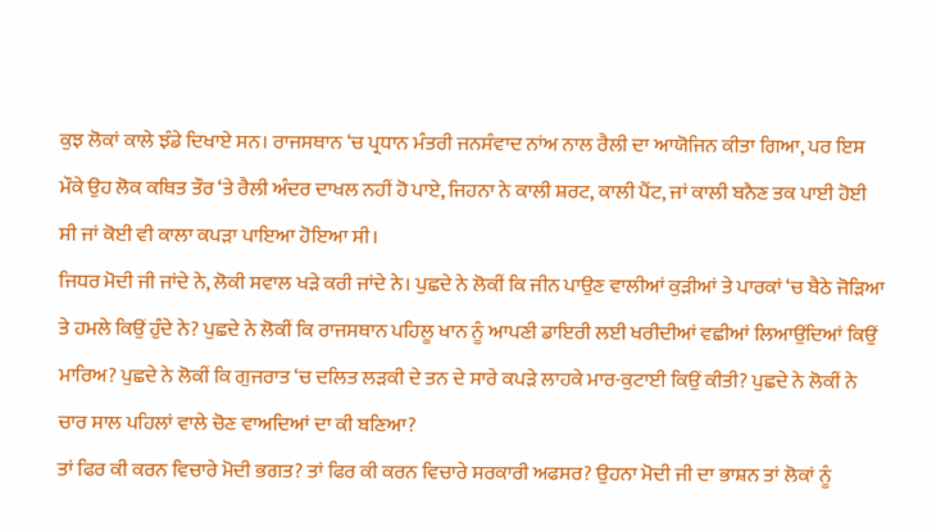ਕੁਝ ਲੋਕਾਂ ਕਾਲੇ ਝੰਡੇ ਦਿਖਾਏ ਸਨ। ਰਾਜਸਥਾਨ ‘ਚ ਪ੍ਰਧਾਨ ਮੰਤਰੀ ਜਨਸੰਵਾਦ ਨਾਂਅ ਨਾਲ ਰੈਲੀ ਦਾ ਆਯੋਜਿਨ ਕੀਤਾ ਗਿਆ, ਪਰ ਇਸ ਮੌਕੇ ਉਹ ਲੋਕ ਕਥਿਤ ਤੌਰ ‘ਤੇ ਰੈਲੀ ਅੰਦਰ ਦਾਖਲ ਨਹੀਂ ਹੋ ਪਾਏ, ਜਿਹਨਾ ਨੇ ਕਾਲੀ ਸ਼ਰਟ, ਕਾਲੀ ਪੈਂਟ, ਜਾਂ ਕਾਲੀ ਬਨੈਣ ਤਕ ਪਾਈ ਹੋਈ ਸੀ ਜਾਂ ਕੋਈ ਵੀ ਕਾਲਾ ਕਪੜਾ ਪਾਇਆ ਹੋਇਆ ਸੀ।
ਜਿਧਰ ਮੋਦੀ ਜੀ ਜਾਂਦੇ ਨੇ, ਲੋਕੀ ਸਵਾਲ ਖੜੇ ਕਰੀ ਜਾਂਦੇ ਨੇ। ਪੁਛਦੇ ਨੇ ਲੋਕੀਂ ਕਿ ਜੀਨ ਪਾਉਣ ਵਾਲੀਆਂ ਕੁੜੀਆਂ ਤੇ ਪਾਰਕਾਂ ‘ਚ ਬੈਠੇ ਜੋੜਿਆ ਤੇ ਹਮਲੇ ਕਿਉਂ ਹੁੰਦੇ ਨੇ? ਪੁਛਦੇ ਨੇ ਲੋਕੀਂ ਕਿ ਰਾਜਸਥਾਨ ਪਹਿਲੂ ਖਾਨ ਨੂੰ ਆਪਣੀ ਡਾਇਰੀ ਲਈ ਖਰੀਦੀਆਂ ਵਛੀਆਂ ਲਿਆਉਂਦਿਆਂ ਕਿਉਂ ਮਾਰਿਅ? ਪੁਛਦੇ ਨੇ ਲੋਕੀਂ ਕਿ ਗੁਜਰਾਤ ‘ਚ ਦਲਿਤ ਲੜਕੀ ਦੇ ਤਨ ਦੇ ਸਾਰੇ ਕਪੜੇ ਲਾਹਕੇ ਮਾਰ-ਕੁਟਾਈ ਕਿਉਂ ਕੀਤੀ? ਪੁਛਦੇ ਨੇ ਲੋਕੀਂ ਨੇ ਚਾਰ ਸਾਲ ਪਹਿਲਾਂ ਵਾਲੇ ਚੋਣ ਵਾਅਦਿਆਂ ਦਾ ਕੀ ਬਣਿਆ?
ਤਾਂ ਫਿਰ ਕੀ ਕਰਨ ਵਿਚਾਰੇ ਮੋਦੀ ਭਗਤ? ਤਾਂ ਫਿਰ ਕੀ ਕਰਨ ਵਿਚਾਰੇ ਸਰਕਾਰੀ ਅਫਸਰ? ਉਹਨਾ ਮੋਦੀ ਜੀ ਦਾ ਭਾਸ਼ਨ ਤਾਂ ਲੋਕਾਂ ਨੂੰ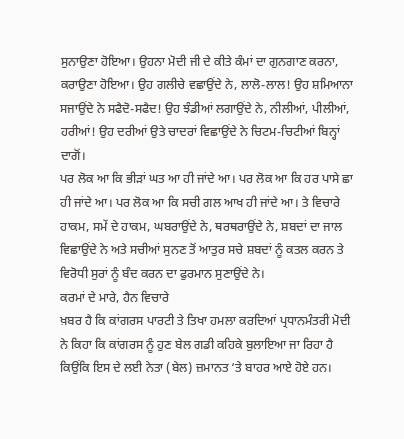ਸੁਨਾਉਣਾ ਹੋਇਆ। ਉਹਨਾ ਮੋਦੀ ਜੀ ਦੇ ਕੀਤੇ ਕੰਮਾਂ ਦਾ ਗੁਨਗਾਣ ਕਰਨਾ, ਕਰਾਉਣਾ ਹੋਇਆ। ਉਹ ਗਲੀਚੇ ਵਛਾਉਂਦੇ ਨੇ, ਲਾਲੋ-ਲਾਲ! ਉਹ ਸ਼ਮਿਆਨਾ ਸਜਾਉਂਦੇ ਨੇ ਸਫੈਦੋ-ਸਫੈਦ! ਉਹ ਝੰਡੀਆਂ ਲਗਾਉਂਦੇ ਨੇ, ਨੀਲੀਆਂ, ਪੀਲੀਆਂ, ਹਰੀਆਂ! ਉਹ ਦਰੀਆਂ ਉਤੇ ਚਾਦਰਾਂ ਵਿਛਾਉਂਦੇ ਨੇ ਚਿਟਮ-ਚਿਟੀਆਂ ਬਿਨ੍ਹਾਂ ਦਾਗੋਂ।
ਪਰ ਲੋਕ ਆ ਕਿ ਭੀੜਾਂ ਘਤ ਆ ਹੀ ਜਾਂਦੇ ਆ। ਪਰ ਲੋਕ ਆ ਕਿ ਹਰ ਪਾਸੇ ਛਾ ਹੀ ਜਾਂਦੇ ਆ। ਪਰ ਲੋਕ ਆ ਕਿ ਸਚੀ ਗਲ ਆਖ ਹੀ ਜਾਂਦੇ ਆ। ਤੇ ਵਿਚਾਰੇ ਹਾਕਮ, ਸਮੇਂ ਦੇ ਹਾਕਮ, ਘਬਰਾਉਂਦੇ ਨੇ, ਥਰਥਰਾਉਂਦੇ ਨੇ, ਸ਼ਬਦਾਂ ਦਾ ਜਾਲ ਵਿਛਾਉਂਦੇ ਨੇ ਅਤੇ ਸਚੀਆਂ ਸੁਨਣ ਤੋਂ ਆਤੁਰ ਸਚੇ ਸ਼ਬਦਾਂ ਨੂੰ ਕਤਲ ਕਰਨ ਤੇ ਵਿਰੋਧੀ ਸੁਰਾਂ ਨੂੰ ਬੰਦ ਕਰਨ ਦਾ ਫੁਰਮਾਨ ਸੁਣਾਉਂਦੇ ਨੇ।
ਕਰਮਾਂ ਦੇ ਮਾਰੇ, ਹੈਨ ਵਿਚਾਰੇ
ਖ਼ਬਰ ਹੈ ਕਿ ਕਾਂਗਰਸ ਪਾਰਟੀ ਤੇ ਤਿਖਾ ਹਮਲਾ ਕਰਦਿਆਂ ਪ੍ਰਧਾਨਮੰਤਰੀ ਮੋਦੀ ਨੇ ਕਿਹਾ ਕਿ ਕਾਂਗਰਸ ਨੂੰ ਹੁਣ ਬੇਲ ਗਡੀ ਕਹਿਕੇ ਬੁਲਾਇਆ ਜਾ ਰਿਹਾ ਹੈ ਕਿਉਂਕਿ ਇਸ ਦੇ ਲਈ ਨੇਤਾ (ਬੇਲ) ਜ਼ਮਾਨਤ ‘ਤੇ ਬਾਹਰ ਆਏ ਹੋਏ ਹਨ।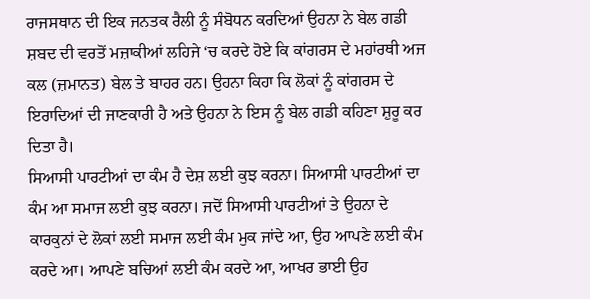ਰਾਜਸਥਾਨ ਦੀ ਇਕ ਜਨਤਕ ਰੈਲੀ ਨੂੰ ਸੰਬੋਧਨ ਕਰਦਿਆਂ ਉਹਨਾ ਨੇ ਬੇਲ ਗਡੀ ਸ਼ਬਦ ਦੀ ਵਰਤੋਂ ਮਜ਼ਾਕੀਆਂ ਲਹਿਜੇ ‘ਚ ਕਰਦੇ ਹੋਏ ਕਿ ਕਾਂਗਰਸ ਦੇ ਮਹਾਂਰਥੀ ਅਜ ਕਲ (ਜ਼ਮਾਨਤ) ਬੇਲ ਤੇ ਬਾਹਰ ਹਨ। ਉਹਨਾ ਕਿਹਾ ਕਿ ਲੋਕਾਂ ਨੂੰ ਕਾਂਗਰਸ ਦੇ ਇਰਾਦਿਆਂ ਦੀ ਜਾਣਕਾਰੀ ਹੈ ਅਤੇ ਉਹਨਾ ਨੇ ਇਸ ਨੂੰ ਬੇਲ ਗਡੀ ਕਹਿਣਾ ਸ਼ੁਰੂ ਕਰ ਦਿਤਾ ਹੈ।
ਸਿਆਸੀ ਪਾਰਟੀਆਂ ਦਾ ਕੰਮ ਹੈ ਦੇਸ਼ ਲਈ ਕੁਝ ਕਰਨਾ। ਸਿਆਸੀ ਪਾਰਟੀਆਂ ਦਾ ਕੰਮ ਆ ਸਮਾਜ ਲਈ ਕੁਝ ਕਰਨਾ। ਜਦੋਂ ਸਿਆਸੀ ਪਾਰਟੀਆਂ ਤੇ ਉਹਨਾ ਦੇ ਕਾਰਕੁਨਾਂ ਦੇ ਲੋਕਾਂ ਲਈ ਸਮਾਜ ਲਈ ਕੰਮ ਮੁਕ ਜਾਂਦੇ ਆ, ਉਹ ਆਪਣੇ ਲਈ ਕੰਮ ਕਰਦੇ ਆ। ਆਪਣੇ ਬਚਿਆਂ ਲਈ ਕੰਮ ਕਰਦੇ ਆ, ਆਖਰ ਭਾਈ ਉਹ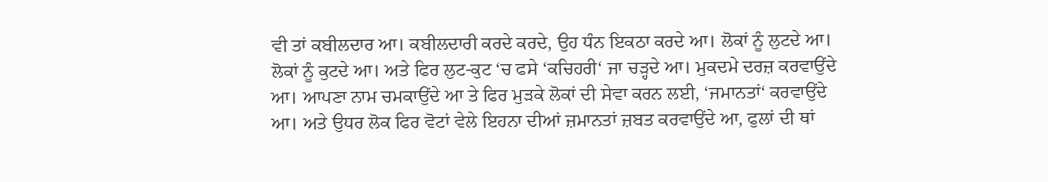ਵੀ ਤਾਂ ਕਬੀਲਦਾਰ ਆ। ਕਬੀਲਦਾਰੀ ਕਰਦੇ ਕਰਦੇ, ਉਹ ਧੰਨ ਇਕਠਾ ਕਰਦੇ ਆ। ਲੋਕਾਂ ਨੂੰ ਲੁਟਦੇ ਆ। ਲੋਕਾਂ ਨੂੰ ਕੁਟਦੇ ਆ। ਅਤੇ ਫਿਰ ਲੁਟ-ਕੁਟ ‘ਚ ਫਸੇ ‘ਕਚਿਹਰੀ‘ ਜਾ ਚੜ੍ਹਦੇ ਆ। ਮੁਕਦਮੇ ਦਰਜ਼ ਕਰਵਾਉਂਦੇ ਆ। ਆਪਣਾ ਨਾਮ ਚਮਕਾਉਂਦੇ ਆ ਤੇ ਫਿਰ ਮੁੜਕੇ ਲੋਕਾਂ ਦੀ ਸੇਵਾ ਕਰਨ ਲਈ, ‘ਜਮਾਨਤਾਂ‘ ਕਰਵਾਉਂਦੇ ਆ। ਅਤੇ ਉਧਰ ਲੋਕ ਫਿਰ ਵੋਟਾਂ ਵੇਲੇ ਇਹਨਾ ਦੀਆਂ ਜ਼ਮਾਨਤਾਂ ਜ਼ਬਤ ਕਰਵਾਉਂਦੇ ਆ, ਫੁਲਾਂ ਦੀ ਥਾਂ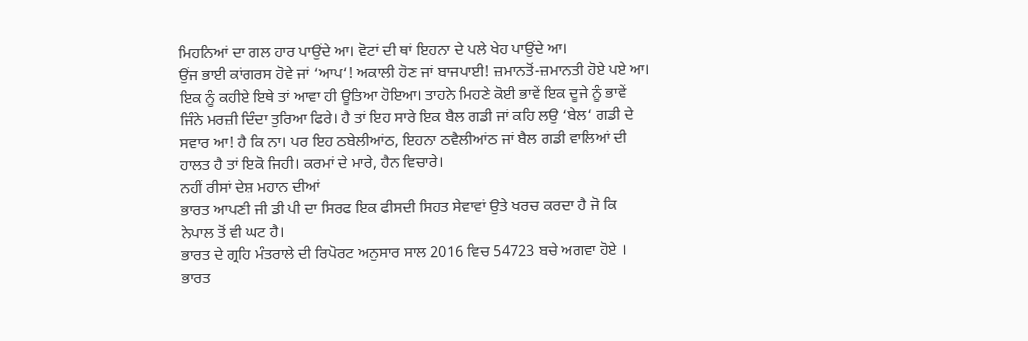ਮਿਹਨਿਆਂ ਦਾ ਗਲ ਹਾਰ ਪਾਉਂਦੇ ਆ। ਵੋਟਾਂ ਦੀ ਥਾਂ ਇਹਨਾ ਦੇ ਪਲੇ ਖੇਹ ਪਾਉਂਦੇ ਆ।
ਉਂਜ ਭਾਈ ਕਾਂਗਰਸ ਹੋਵੇ ਜਾਂ ‘ਆਪ‘! ਅਕਾਲੀ ਹੋਣ ਜਾਂ ਬਾਜਪਾਈ! ਜ਼ਮਾਨਤੋਂ-ਜ਼ਮਾਨਤੀ ਹੋਏ ਪਏ ਆ। ਇਕ ਨੂੰ ਕਹੀਏ ਇਥੇ ਤਾਂ ਆਵਾ ਹੀ ਊਤਿਆ ਹੋਇਆ। ਤਾਹਨੇ ਮਿਹਣੇ ਕੋਈ ਭਾਵੇਂ ਇਕ ਦੂਜੇ ਨੂੰ ਭਾਵੇਂ ਜਿੰਨੇ ਮਰਜ਼ੀ ਦਿੰਦਾ ਤੁਰਿਆ ਫਿਰੇ। ਹੈ ਤਾਂ ਇਹ ਸਾਰੇ ਇਕ ਬੈਲ ਗਡੀ ਜਾਂ ਕਹਿ ਲਉ ‘ਬੇਲ‘ ਗਡੀ ਦੇ ਸਵਾਰ ਆ! ਹੈ ਕਿ ਨਾ। ਪਰ ਇਹ ਠਬੇਲੀਆਂਠ, ਇਹਨਾ ਠਵੈਲੀਆਂਠ ਜਾਂ ਬੈਲ ਗਡੀ ਵਾਲਿਆਂ ਦੀ ਹਾਲਤ ਹੈ ਤਾਂ ਇਕੋ ਜਿਹੀ। ਕਰਮਾਂ ਦੇ ਮਾਰੇ, ਹੈਨ ਵਿਚਾਰੇ।
ਨਹੀਂ ਰੀਸਾਂ ਦੇਸ਼ ਮਹਾਨ ਦੀਆਂ
ਭਾਰਤ ਆਪਣੀ ਜੀ ਡੀ ਪੀ ਦਾ ਸਿਰਫ ਇਕ ਫੀਸਦੀ ਸਿਹਤ ਸੇਵਾਵਾਂ ਉਤੇ ਖਰਚ ਕਰਦਾ ਹੈ ਜੋ ਕਿ ਨੇਪਾਲ ਤੋਂ ਵੀ ਘਟ ਹੈ।
ਭਾਰਤ ਦੇ ਗ੍ਰਹਿ ਮੰਤਰਾਲੇ ਦੀ ਰਿਪੋਰਟ ਅਨੁਸਾਰ ਸਾਲ 2016 ਵਿਚ 54723 ਬਚੇ ਅਗਵਾ ਹੋਏ ।
ਭਾਰਤ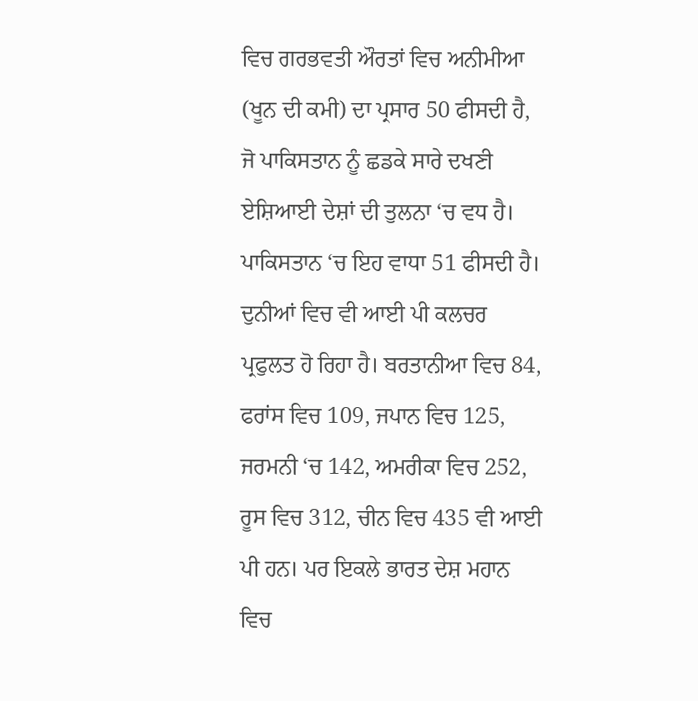ਵਿਚ ਗਰਭਵਤੀ ਔਰਤਾਂ ਵਿਚ ਅਨੀਮੀਆ (ਖੂਨ ਦੀ ਕਮੀ) ਦਾ ਪ੍ਰਸਾਰ 50 ਫੀਸਦੀ ਹੈ, ਜੋ ਪਾਕਿਸਤਾਨ ਨੂੰ ਛਡਕੇ ਸਾਰੇ ਦਖਣੀ ਏਸ਼ਿਆਈ ਦੇਸ਼ਾਂ ਦੀ ਤੁਲਨਾ ‘ਚ ਵਧ ਹੈ। ਪਾਕਿਸਤਾਨ ‘ਚ ਇਹ ਵਾਧਾ 51 ਫੀਸਦੀ ਹੈ।
ਦੁਨੀਆਂ ਵਿਚ ਵੀ ਆਈ ਪੀ ਕਲਚਰ ਪ੍ਰਫੁਲਤ ਹੋ ਰਿਹਾ ਹੈ। ਬਰਤਾਨੀਆ ਵਿਚ 84, ਫਰਾਂਸ ਵਿਚ 109, ਜਪਾਨ ਵਿਚ 125, ਜਰਮਨੀ ‘ਚ 142, ਅਮਰੀਕਾ ਵਿਚ 252, ਰੂਸ ਵਿਚ 312, ਚੀਨ ਵਿਚ 435 ਵੀ ਆਈ ਪੀ ਹਨ। ਪਰ ਇਕਲੇ ਭਾਰਤ ਦੇਸ਼ ਮਹਾਨ ਵਿਚ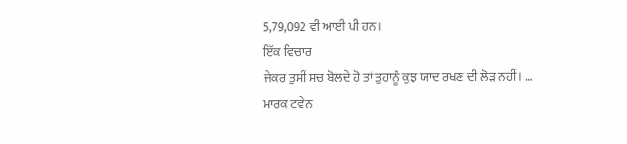5,79,092 ਵੀ ਆਈ ਪੀ ਹਨ।
ਇੱਕ ਵਿਚਾਰ
ਜੇਕਰ ਤੁਸੀਂ ਸਚ ਬੋਲਦੇ ਹੋ ਤਾਂ ਤੁਹਾਨੂੰ ਕੁਝ ਯਾਦ ਰਖਣ ਦੀ ਲੋੜ ਨਹੀਂ। … ਮਾਰਕ ਟਵੇਨ